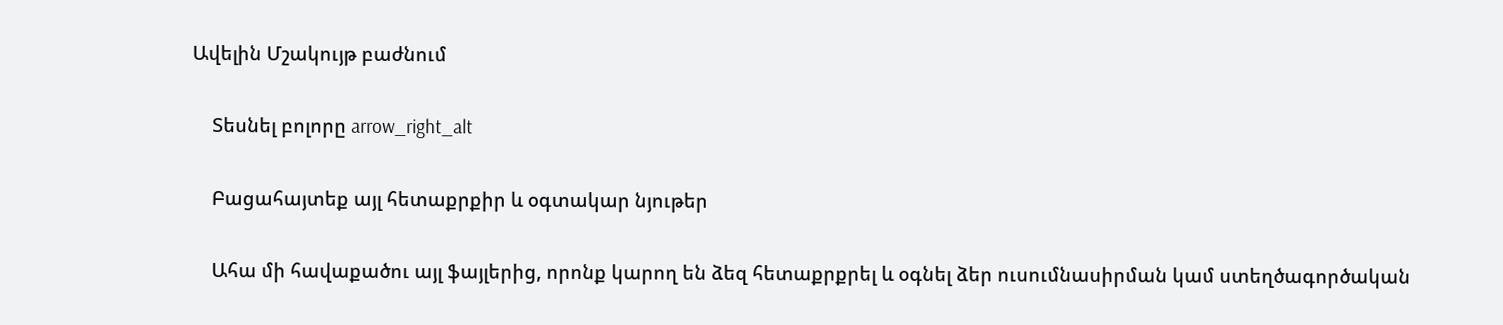Ավելին Մշակույթ բաժնում

    Տեսնել բոլորը arrow_right_alt

    Բացահայտեք այլ հետաքրքիր և օգտակար նյութեր

    Ահա մի հավաքածու այլ ֆայլերից, որոնք կարող են ձեզ հետաքրքրել և օգնել ձեր ուսումնասիրման կամ ստեղծագործական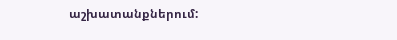աշխատանքներում: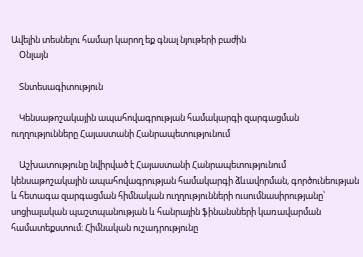Ավելին տեսնելու համար կարող եք գնալ նյութերի բաժին
    Օնլայն

    Տնտեսագիտություն

    Կենսաթոշակային ապահովագրության համակարգի զարգացման ուղղությունները Հայաստանի Հանրապետությունում

    Աշխատությունը նվիրված է Հայաստանի Հանրապետությունում կենսաթոշակային ապահովագրության համակարգի ձևավորման, գործունեության և հետագա զարգացման հիմնական ուղղությունների ուսումնասիրությանը՝ սոցիալական պաշտպանության և հանրային ֆինանսների կառավարման համատեքստում։ Հիմնական ուշադրությունը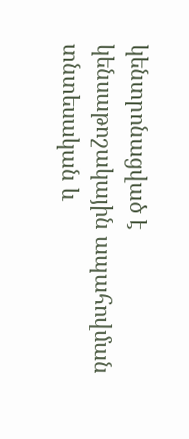կենտրոնացված է կենսաթոշակային ապահովման տնտեսական և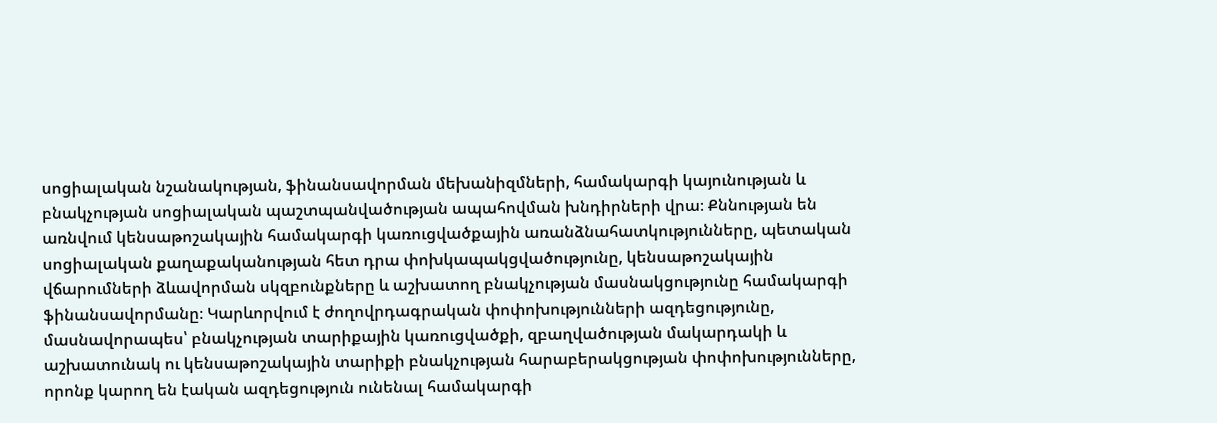սոցիալական նշանակության, ֆինանսավորման մեխանիզմների, համակարգի կայունության և բնակչության սոցիալական պաշտպանվածության ապահովման խնդիրների վրա։ Քննության են առնվում կենսաթոշակային համակարգի կառուցվածքային առանձնահատկությունները, պետական սոցիալական քաղաքականության հետ դրա փոխկապակցվածությունը, կենսաթոշակային վճարումների ձևավորման սկզբունքները և աշխատող բնակչության մասնակցությունը համակարգի ֆինանսավորմանը։ Կարևորվում է ժողովրդագրական փոփոխությունների ազդեցությունը, մասնավորապես՝ բնակչության տարիքային կառուցվածքի, զբաղվածության մակարդակի և աշխատունակ ու կենսաթոշակային տարիքի բնակչության հարաբերակցության փոփոխությունները, որոնք կարող են էական ազդեցություն ունենալ համակարգի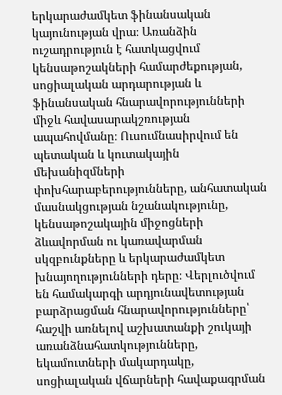երկարաժամկետ ֆինանսական կայունության վրա։ Առանձին ուշադրություն է հատկացվում կենսաթոշակների համարժեքության, սոցիալական արդարության և ֆինանսական հնարավորությունների միջև հավասարակշռության ապահովմանը։ Ուսումնասիրվում են պետական և կուտակային մեխանիզմների փոխհարաբերությունները, անհատական մասնակցության նշանակությունը, կենսաթոշակային միջոցների ձևավորման ու կառավարման սկզբունքները և երկարաժամկետ խնայողությունների դերը։ Վերլուծվում են համակարգի արդյունավետության բարձրացման հնարավորությունները՝ հաշվի առնելով աշխատանքի շուկայի առանձնահատկությունները, եկամուտների մակարդակը, սոցիալական վճարների հավաքագրման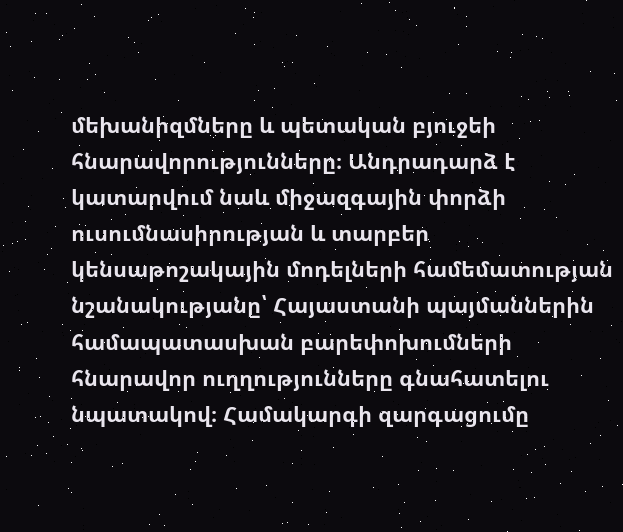մեխանիզմները և պետական բյուջեի հնարավորությունները։ Անդրադարձ է կատարվում նաև միջազգային փորձի ուսումնասիրության և տարբեր կենսաթոշակային մոդելների համեմատության նշանակությանը՝ Հայաստանի պայմաններին համապատասխան բարեփոխումների հնարավոր ուղղությունները գնահատելու նպատակով։ Համակարգի զարգացումը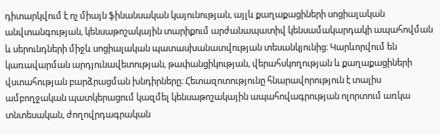դիտարկվում է ոչ միայն ֆինանսական կայունության, այլև քաղաքացիների սոցիալական անվտանգության, կենսաթոշակային տարիքում արժանապատիվ կենսամակարդակի ապահովման և սերունդների միջև սոցիալական պատասխանատվության տեսանկյունից։ Կարևորվում են կառավարման արդյունավետության, թափանցիկության, վերահսկողության և քաղաքացիների վստահության բարձրացման խնդիրները։ Հետազոտությունը հնարավորություն է տալիս ամբողջական պատկերացում կազմել կենսաթոշակային ապահովագրության ոլորտում առկա տնտեսական, ժողովրդագրական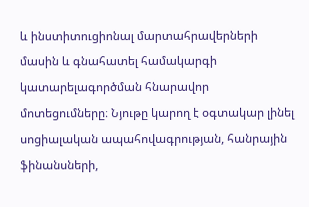և ինստիտուցիոնալ մարտահրավերների մասին և գնահատել համակարգի կատարելագործման հնարավոր մոտեցումները։ Նյութը կարող է օգտակար լինել սոցիալական ապահովագրության, հանրային ֆինանսների,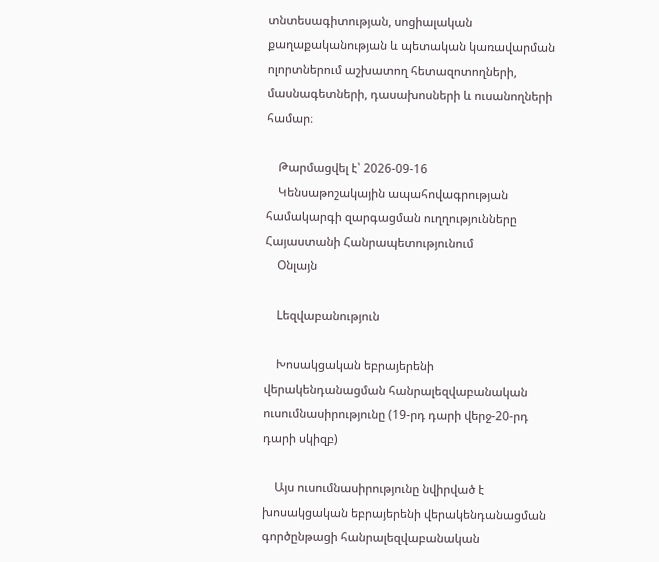տնտեսագիտության, սոցիալական քաղաքականության և պետական կառավարման ոլորտներում աշխատող հետազոտողների, մասնագետների, դասախոսների և ուսանողների համար։

    Թարմացվել է՝ 2026-09-16
    Կենսաթոշակային ապահովագրության համակարգի զարգացման ուղղությունները Հայաստանի Հանրապետությունում
    Օնլայն

    Lեզվաբանություն

    Խոսակցական եբրայերենի վերակենդանացման հանրալեզվաբանական ուսումնասիրությունը (19-րդ դարի վերջ-20-րդ դարի սկիզբ)

    Այս ուսումնասիրությունը նվիրված է խոսակցական եբրայերենի վերակենդանացման գործընթացի հանրալեզվաբանական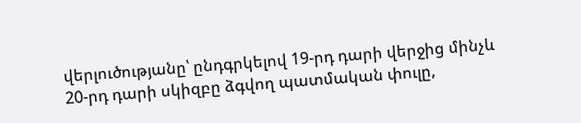վերլուծությանը՝ ընդգրկելով 19-րդ դարի վերջից մինչև 20-րդ դարի սկիզբը ձգվող պատմական փուլը,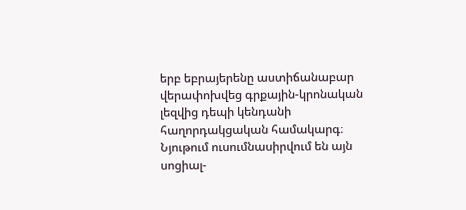երբ եբրայերենը աստիճանաբար վերափոխվեց գրքային-կրոնական լեզվից դեպի կենդանի հաղորդակցական համակարգ։ Նյութում ուսումնասիրվում են այն սոցիալ-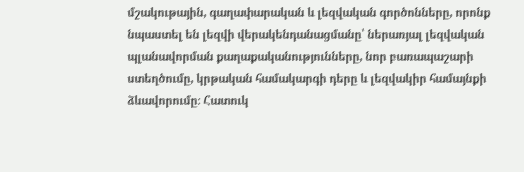մշակութային, գաղափարական և լեզվական գործոնները, որոնք նպաստել են լեզվի վերակենդանացմանը՝ ներառյալ լեզվական պլանավորման քաղաքականությունները, նոր բառապաշարի ստեղծումը, կրթական համակարգի դերը և լեզվակիր համայնքի ձևավորումը։ Հատուկ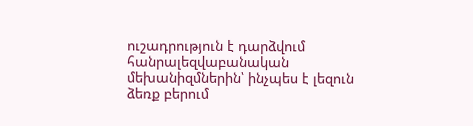ուշադրություն է դարձվում հանրալեզվաբանական մեխանիզմներին՝ ինչպես է լեզուն ձեռք բերում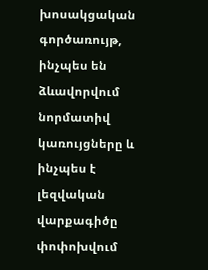խոսակցական գործառույթ, ինչպես են ձևավորվում նորմատիվ կառույցները և ինչպես է լեզվական վարքագիծը փոփոխվում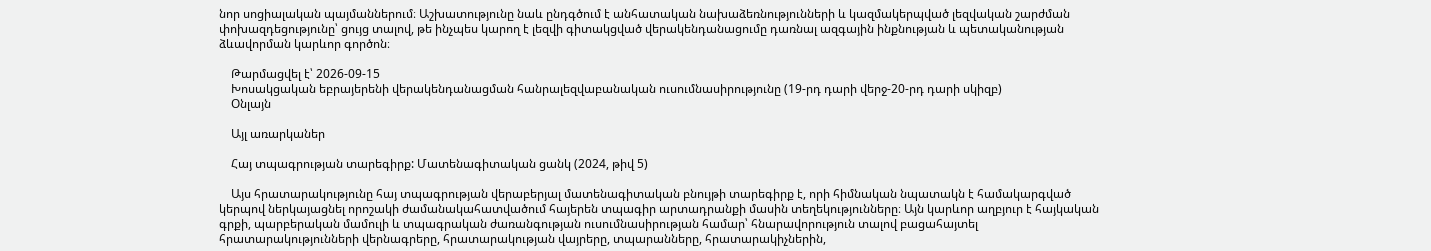նոր սոցիալական պայմաններում։ Աշխատությունը նաև ընդգծում է անհատական նախաձեռնությունների և կազմակերպված լեզվական շարժման փոխազդեցությունը՝ ցույց տալով, թե ինչպես կարող է լեզվի գիտակցված վերակենդանացումը դառնալ ազգային ինքնության և պետականության ձևավորման կարևոր գործոն։

    Թարմացվել է՝ 2026-09-15
    Խոսակցական եբրայերենի վերակենդանացման հանրալեզվաբանական ուսումնասիրությունը (19-րդ դարի վերջ-20-րդ դարի սկիզբ)
    Օնլայն

    Այլ առարկաներ

    Հայ տպագրության տարեգիրք: Մատենագիտական ցանկ (2024, թիվ 5)

    Այս հրատարակությունը հայ տպագրության վերաբերյալ մատենագիտական բնույթի տարեգիրք է, որի հիմնական նպատակն է համակարգված կերպով ներկայացնել որոշակի ժամանակահատվածում հայերեն տպագիր արտադրանքի մասին տեղեկությունները։ Այն կարևոր աղբյուր է հայկական գրքի, պարբերական մամուլի և տպագրական ժառանգության ուսումնասիրության համար՝ հնարավորություն տալով բացահայտել հրատարակությունների վերնագրերը, հրատարակության վայրերը, տպարանները, հրատարակիչներին,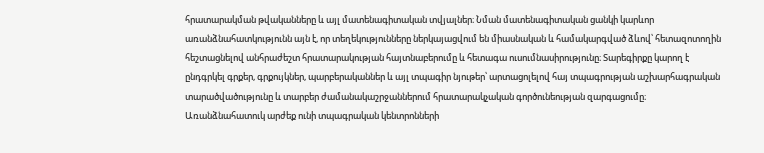հրատարակման թվականները և այլ մատենագիտական տվյալներ։ Նման մատենագիտական ցանկի կարևոր առանձնահատկությունն այն է, որ տեղեկությունները ներկայացվում են միասնական և համակարգված ձևով՝ հետազոտողին հեշտացնելով անհրաժեշտ հրատարակության հայտնաբերումը և հետագա ուսումնասիրությունը։ Տարեգիրքը կարող է ընդգրկել գրքեր, գրքույկներ, պարբերականներ և այլ տպագիր նյութեր՝ արտացոլելով հայ տպագրության աշխարհագրական տարածվածությունը և տարբեր ժամանակաշրջաններում հրատարակչական գործունեության զարգացումը։ Առանձնահատուկ արժեք ունի տպագրական կենտրոնների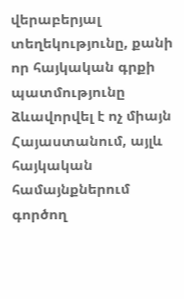վերաբերյալ տեղեկությունը, քանի որ հայկական գրքի պատմությունը ձևավորվել է ոչ միայն Հայաստանում, այլև հայկական համայնքներում գործող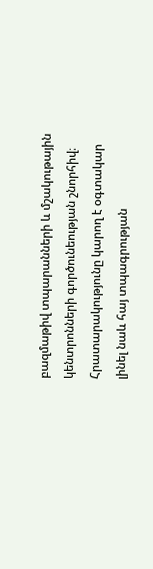բազմաթիվ տպարանների և մշակութային կենտրոնների գործունեության շնորհիվ։ Հրատարակությունը կարող է օգտակար լինել նաև հայ տպագրության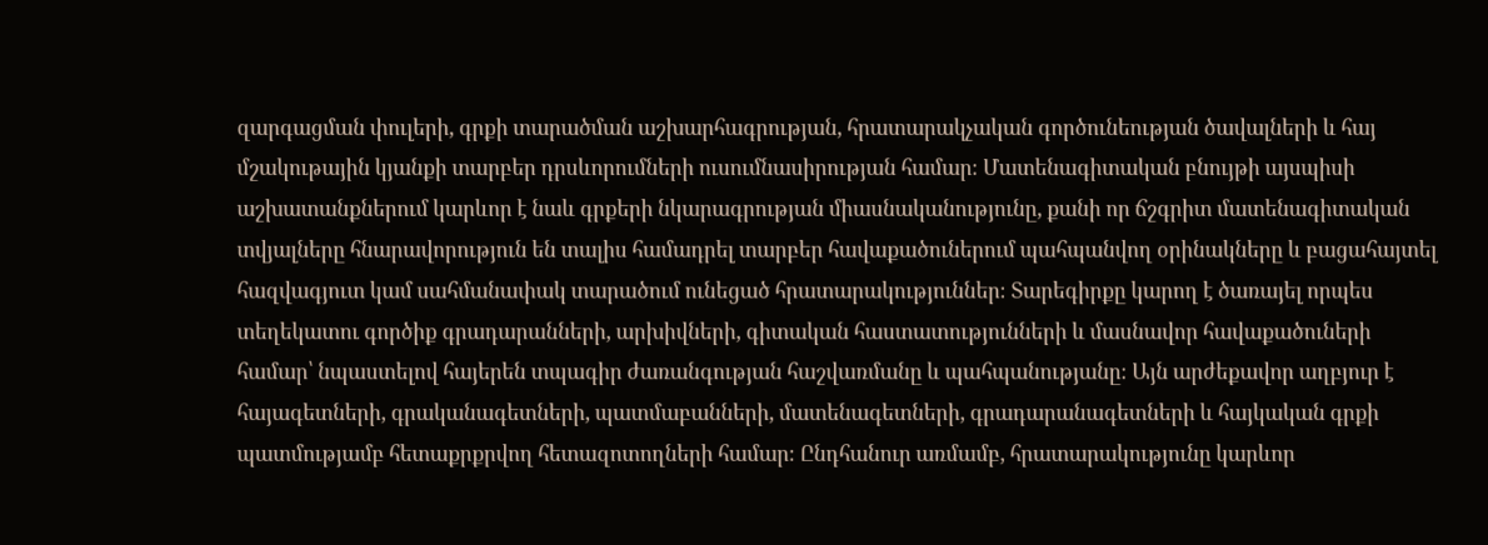զարգացման փուլերի, գրքի տարածման աշխարհագրության, հրատարակչական գործունեության ծավալների և հայ մշակութային կյանքի տարբեր դրսևորումների ուսումնասիրության համար։ Մատենագիտական բնույթի այսպիսի աշխատանքներում կարևոր է նաև գրքերի նկարագրության միասնականությունը, քանի որ ճշգրիտ մատենագիտական տվյալները հնարավորություն են տալիս համադրել տարբեր հավաքածուներում պահպանվող օրինակները և բացահայտել հազվագյուտ կամ սահմանափակ տարածում ունեցած հրատարակություններ։ Տարեգիրքը կարող է ծառայել որպես տեղեկատու գործիք գրադարանների, արխիվների, գիտական հաստատությունների և մասնավոր հավաքածուների համար՝ նպաստելով հայերեն տպագիր ժառանգության հաշվառմանը և պահպանությանը։ Այն արժեքավոր աղբյուր է հայագետների, գրականագետների, պատմաբանների, մատենագետների, գրադարանագետների և հայկական գրքի պատմությամբ հետաքրքրվող հետազոտողների համար։ Ընդհանուր առմամբ, հրատարակությունը կարևոր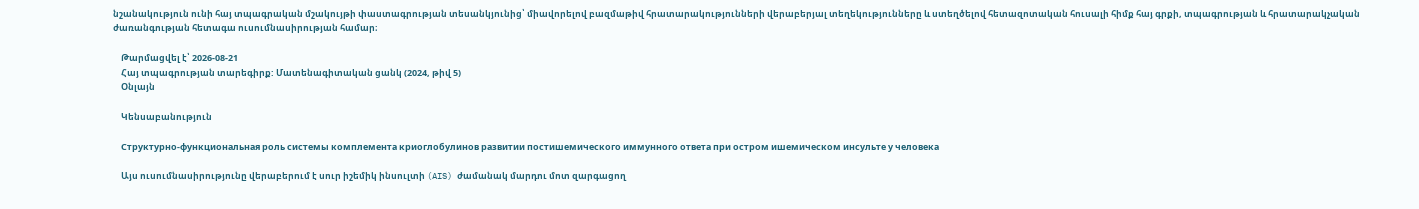նշանակություն ունի հայ տպագրական մշակույթի փաստագրության տեսանկյունից՝ միավորելով բազմաթիվ հրատարակությունների վերաբերյալ տեղեկությունները և ստեղծելով հետազոտական հուսալի հիմք հայ գրքի, տպագրության և հրատարակչական ժառանգության հետագա ուսումնասիրության համար։

    Թարմացվել է՝ 2026-08-21
    Հայ տպագրության տարեգիրք: Մատենագիտական ցանկ (2024, թիվ 5)
    Օնլայն

    Կենսաբանություն

    Структурно-функциональная роль системы комплемента криоглобулинов развитии постишемического иммунного ответа при остром ишемическом инсульте у человека

    Այս ուսումնասիրությունը վերաբերում է սուր իշեմիկ ինսուլտի (AIS) ժամանակ մարդու մոտ զարգացող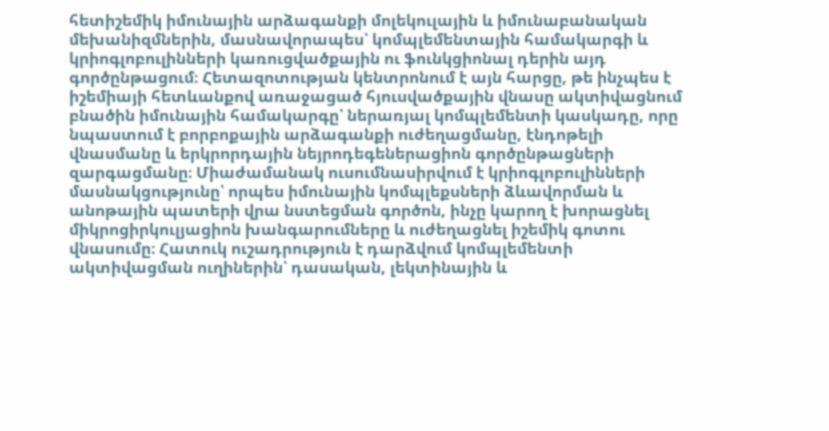հետիշեմիկ իմունային արձագանքի մոլեկուլային և իմունաբանական մեխանիզմներին, մասնավորապես՝ կոմպլեմենտային համակարգի և կրիոգլոբուլինների կառուցվածքային ու ֆունկցիոնալ դերին այդ գործընթացում։ Հետազոտության կենտրոնում է այն հարցը, թե ինչպես է իշեմիայի հետևանքով առաջացած հյուսվածքային վնասը ակտիվացնում բնածին իմունային համակարգը՝ ներառյալ կոմպլեմենտի կասկադը, որը նպաստում է բորբոքային արձագանքի ուժեղացմանը, էնդոթելի վնասմանը և երկրորդային նեյրոդեգեներացիոն գործընթացների զարգացմանը։ Միաժամանակ ուսումնասիրվում է կրիոգլոբուլինների մասնակցությունը՝ որպես իմունային կոմպլեքսների ձևավորման և անոթային պատերի վրա նստեցման գործոն, ինչը կարող է խորացնել միկրոցիրկուլյացիոն խանգարումները և ուժեղացնել իշեմիկ գոտու վնասումը։ Հատուկ ուշադրություն է դարձվում կոմպլեմենտի ակտիվացման ուղիներին՝ դասական, լեկտինային և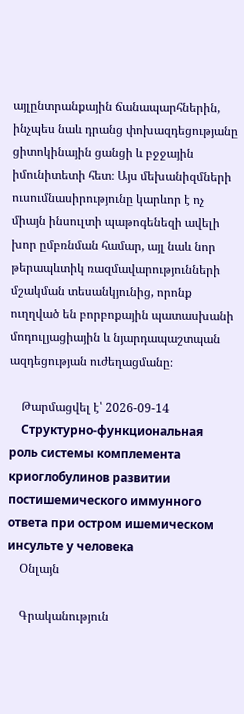այլընտրանքային ճանապարհներին, ինչպես նաև դրանց փոխազդեցությանը ցիտոկինային ցանցի և բջջային իմունիտետի հետ։ Այս մեխանիզմների ուսումնասիրությունը կարևոր է ոչ միայն ինսուլտի պաթոգենեզի ավելի խոր ըմբռնման համար, այլ նաև նոր թերապևտիկ ռազմավարությունների մշակման տեսանկյունից, որոնք ուղղված են բորբոքային պատասխանի մոդուլյացիային և նյարդապաշտպան ազդեցության ուժեղացմանը։

    Թարմացվել է՝ 2026-09-14
    Структурно-функциональная роль системы комплемента криоглобулинов развитии постишемического иммунного ответа при остром ишемическом инсульте у человека
    Օնլայն

    Գրականություն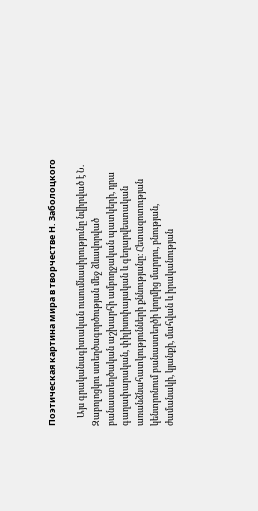Поэтическая картина мира в творчестве Н. Заболоцкого

    Այս գրականագիտական ուսումնասիրությունը նվիրված է Ն. Զաբոլոցկու ստեղծագործության մեջ ձևավորված բանաստեղծական աշխարհի ամբողջական պատկերի, դրա գաղափարական, փիլիսոփայական և գեղարվեստական առանձնահատկությունների քննությանը։ Հետազոտության կենտրոնում բանաստեղծի կողմից մարդու, բնության, ժամանակի, կյանքի, մահվան և իրականության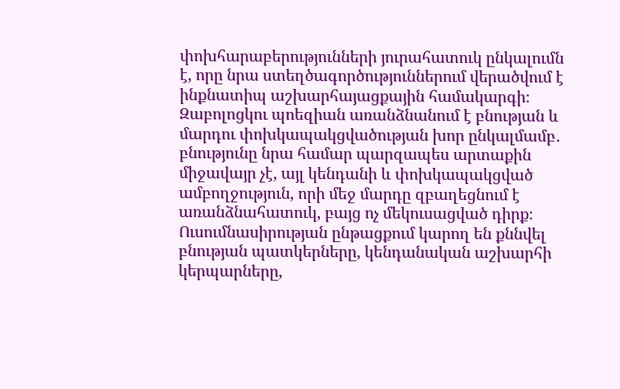փոխհարաբերությունների յուրահատուկ ընկալումն է, որը նրա ստեղծագործություններում վերածվում է ինքնատիպ աշխարհայացքային համակարգի։ Զաբոլոցկու պոեզիան առանձնանում է բնության և մարդու փոխկապակցվածության խոր ընկալմամբ․ բնությունը նրա համար պարզապես արտաքին միջավայր չէ, այլ կենդանի և փոխկապակցված ամբողջություն, որի մեջ մարդը զբաղեցնում է առանձնահատուկ, բայց ոչ մեկուսացված դիրք։ Ուսումնասիրության ընթացքում կարող են քննվել բնության պատկերները, կենդանական աշխարհի կերպարները,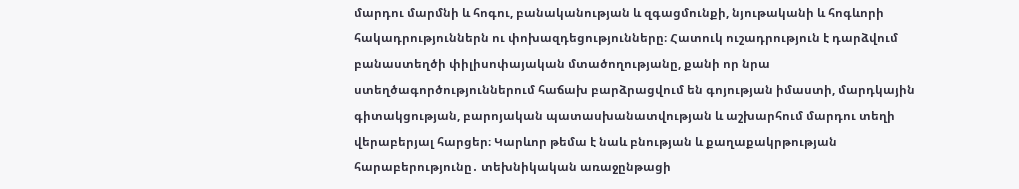մարդու մարմնի և հոգու, բանականության և զգացմունքի, նյութականի և հոգևորի հակադրություններն ու փոխազդեցությունները։ Հատուկ ուշադրություն է դարձվում բանաստեղծի փիլիսոփայական մտածողությանը, քանի որ նրա ստեղծագործություններում հաճախ բարձրացվում են գոյության իմաստի, մարդկային գիտակցության, բարոյական պատասխանատվության և աշխարհում մարդու տեղի վերաբերյալ հարցեր։ Կարևոր թեմա է նաև բնության և քաղաքակրթության հարաբերությունը․ տեխնիկական առաջընթացի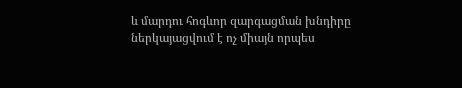և մարդու հոգևոր զարգացման խնդիրը ներկայացվում է ոչ միայն որպես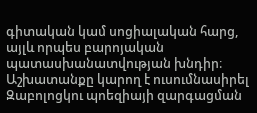գիտական կամ սոցիալական հարց, այլև որպես բարոյական պատասխանատվության խնդիր։ Աշխատանքը կարող է ուսումնասիրել Զաբոլոցկու պոեզիայի զարգացման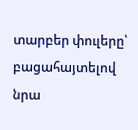տարբեր փուլերը՝ բացահայտելով նրա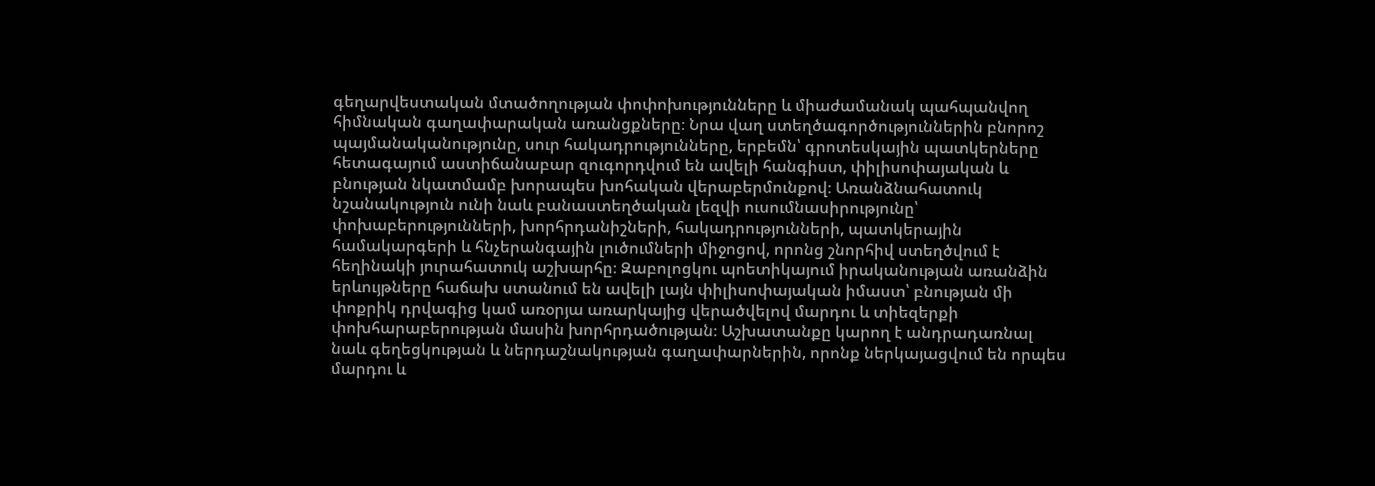գեղարվեստական մտածողության փոփոխությունները և միաժամանակ պահպանվող հիմնական գաղափարական առանցքները։ Նրա վաղ ստեղծագործություններին բնորոշ պայմանականությունը, սուր հակադրությունները, երբեմն՝ գրոտեսկային պատկերները հետագայում աստիճանաբար զուգորդվում են ավելի հանգիստ, փիլիսոփայական և բնության նկատմամբ խորապես խոհական վերաբերմունքով։ Առանձնահատուկ նշանակություն ունի նաև բանաստեղծական լեզվի ուսումնասիրությունը՝ փոխաբերությունների, խորհրդանիշների, հակադրությունների, պատկերային համակարգերի և հնչերանգային լուծումների միջոցով, որոնց շնորհիվ ստեղծվում է հեղինակի յուրահատուկ աշխարհը։ Զաբոլոցկու պոետիկայում իրականության առանձին երևույթները հաճախ ստանում են ավելի լայն փիլիսոփայական իմաստ՝ բնության մի փոքրիկ դրվագից կամ առօրյա առարկայից վերածվելով մարդու և տիեզերքի փոխհարաբերության մասին խորհրդածության։ Աշխատանքը կարող է անդրադառնալ նաև գեղեցկության և ներդաշնակության գաղափարներին, որոնք ներկայացվում են որպես մարդու և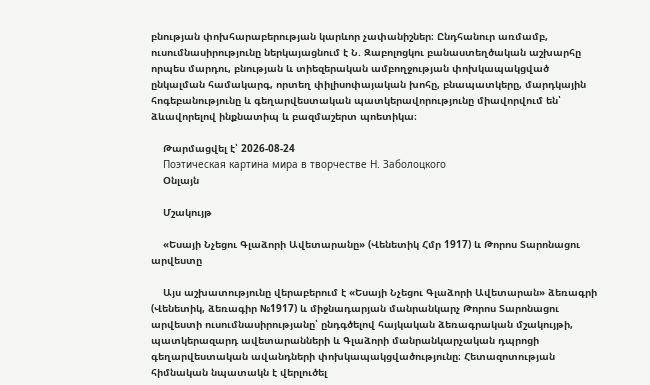բնության փոխհարաբերության կարևոր չափանիշներ։ Ընդհանուր առմամբ, ուսումնասիրությունը ներկայացնում է Ն. Զաբոլոցկու բանաստեղծական աշխարհը որպես մարդու, բնության և տիեզերական ամբողջության փոխկապակցված ընկալման համակարգ, որտեղ փիլիսոփայական խոհը, բնապատկերը, մարդկային հոգեբանությունը և գեղարվեստական պատկերավորությունը միավորվում են՝ ձևավորելով ինքնատիպ և բազմաշերտ պոետիկա։

    Թարմացվել է՝ 2026-08-24
    Поэтическая картина мира в творчестве Н. Заболоцкого
    Օնլայն

    Մշակույթ

    «Եսայի Նչեցու Գլաձորի Ավետարանը» (Վենետիկ Հմր 1917) և Թորոս Տարոնացու արվեստը

    Այս աշխատությունը վերաբերում է «Եսայի Նչեցու Գլաձորի Ավետարան» ձեռագրի (Վենետիկ, ձեռագիր №1917) և միջնադարյան մանրանկարչ Թորոս Տարոնացու արվեստի ուսումնասիրությանը՝ ընդգծելով հայկական ձեռագրական մշակույթի, պատկերազարդ ավետարանների և Գլաձորի մանրանկարչական դպրոցի գեղարվեստական ավանդների փոխկապակցվածությունը։ Հետազոտության հիմնական նպատակն է վերլուծել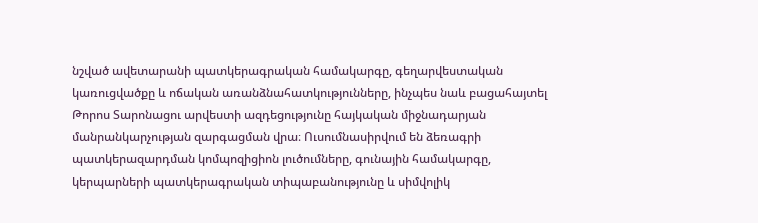նշված ավետարանի պատկերագրական համակարգը, գեղարվեստական կառուցվածքը և ոճական առանձնահատկությունները, ինչպես նաև բացահայտել Թորոս Տարոնացու արվեստի ազդեցությունը հայկական միջնադարյան մանրանկարչության զարգացման վրա։ Ուսումնասիրվում են ձեռագրի պատկերազարդման կոմպոզիցիոն լուծումները, գունային համակարգը, կերպարների պատկերագրական տիպաբանությունը և սիմվոլիկ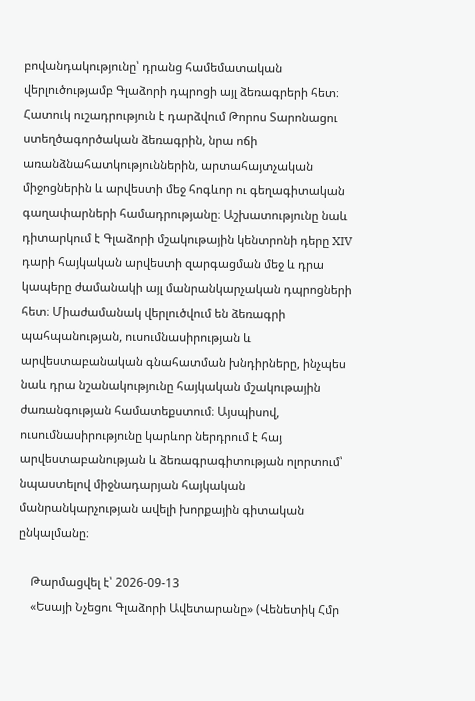բովանդակությունը՝ դրանց համեմատական վերլուծությամբ Գլաձորի դպրոցի այլ ձեռագրերի հետ։ Հատուկ ուշադրություն է դարձվում Թորոս Տարոնացու ստեղծագործական ձեռագրին, նրա ոճի առանձնահատկություններին, արտահայտչական միջոցներին և արվեստի մեջ հոգևոր ու գեղագիտական գաղափարների համադրությանը։ Աշխատությունը նաև դիտարկում է Գլաձորի մշակութային կենտրոնի դերը XIV դարի հայկական արվեստի զարգացման մեջ և դրա կապերը ժամանակի այլ մանրանկարչական դպրոցների հետ։ Միաժամանակ վերլուծվում են ձեռագրի պահպանության, ուսումնասիրության և արվեստաբանական գնահատման խնդիրները, ինչպես նաև դրա նշանակությունը հայկական մշակութային ժառանգության համատեքստում։ Այսպիսով, ուսումնասիրությունը կարևոր ներդրում է հայ արվեստաբանության և ձեռագրագիտության ոլորտում՝ նպաստելով միջնադարյան հայկական մանրանկարչության ավելի խորքային գիտական ընկալմանը։

    Թարմացվել է՝ 2026-09-13
    «Եսայի Նչեցու Գլաձորի Ավետարանը» (Վենետիկ Հմր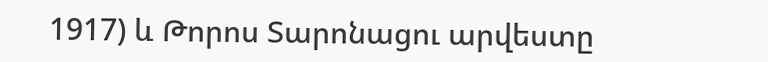1917) և Թորոս Տարոնացու արվեստը